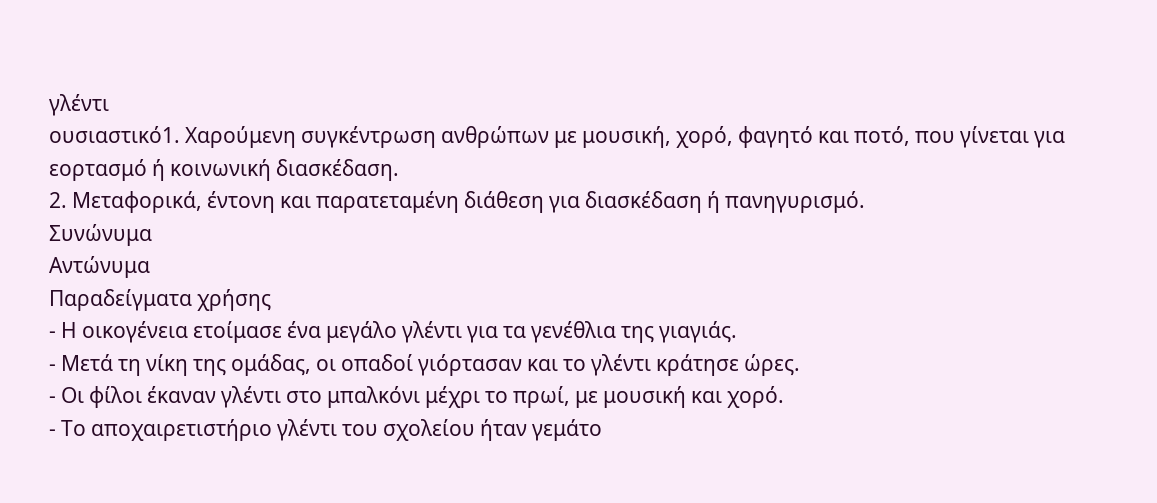γλέντι
ουσιαστικό1. Χαρούμενη συγκέντρωση ανθρώπων με μουσική, χορό, φαγητό και ποτό, που γίνεται για εορτασμό ή κοινωνική διασκέδαση.
2. Μεταφορικά, έντονη και παρατεταμένη διάθεση για διασκέδαση ή πανηγυρισμό.
Συνώνυμα
Αντώνυμα
Παραδείγματα χρήσης
- Η οικογένεια ετοίμασε ένα μεγάλο γλέντι για τα γενέθλια της γιαγιάς.
- Μετά τη νίκη της ομάδας, οι οπαδοί γιόρτασαν και το γλέντι κράτησε ώρες.
- Οι φίλοι έκαναν γλέντι στο μπαλκόνι μέχρι το πρωί, με μουσική και χορό.
- Το αποχαιρετιστήριο γλέντι του σχολείου ήταν γεμάτο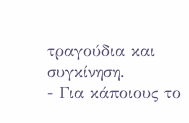τραγούδια και συγκίνηση.
- Για κάποιους το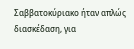Σαββατοκύριακο ήταν απλώς διασκέδαση, για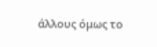άλλους όμως το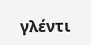γλέντι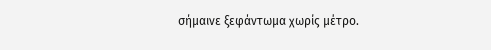σήμαινε ξεφάντωμα χωρίς μέτρο.